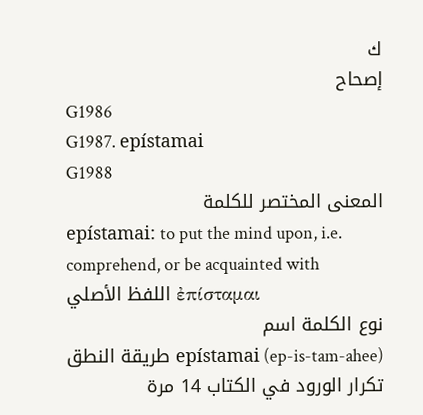ك
إصحاح
G1986
G1987. epístamai
G1988
المعنى المختصر للكلمة
epístamai: to put the mind upon, i.e. comprehend, or be acquainted with
اللفظ الأصلي ἐπίσταμαι
نوع الكلمة اسم
طريقة النطق epístamai (ep-is-tam-ahee)
تكرار الورود في الكتاب 14 مرة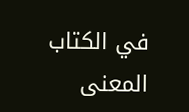في الكتاب
المعنى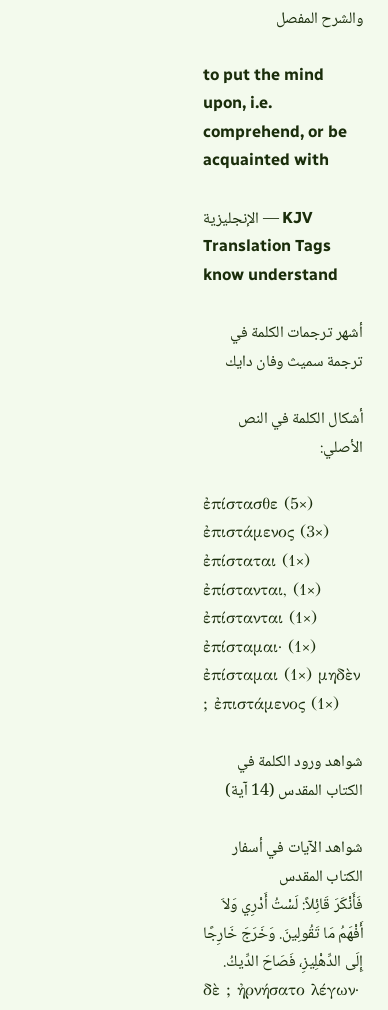والشرح المفصل

to put the mind upon, i.e. comprehend, or be acquainted with

الإنجليزية — KJV Translation Tags
know understand

أشهر ترجمات الكلمة في ترجمة سميث وفان دايك

أشكال الكلمة في النص الأصلي:

ἐπίστασθε (5×) ἐπιστάμενος (3×) ἐπίσταται (1×) ἐπίστανται, (1×) ἐπίστανται (1×) ἐπίσταμαι· (1×) ἐπίσταμαι (1×) μηδὲν ; ἐπιστάμενος (1×)

شواهد ورود الكلمة في الكتاب المقدس (14 آية)

شواهد الآيات في أسفار الكتاب المقدس
فَأَنْكَرَ قَائِلاً: لَسْتُ أَدْرِي وَلاَ أَفْهَمُ مَا تَقُولِينَ. وَخَرَجَ خَارِجًا إِلَى الدِّهْلِيزِ، فَصَاحَ الدِّيكُ.
δὲ ; ἠρνήσατο λέγων·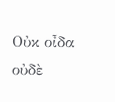Οὐκ οἶδα οὐδὲ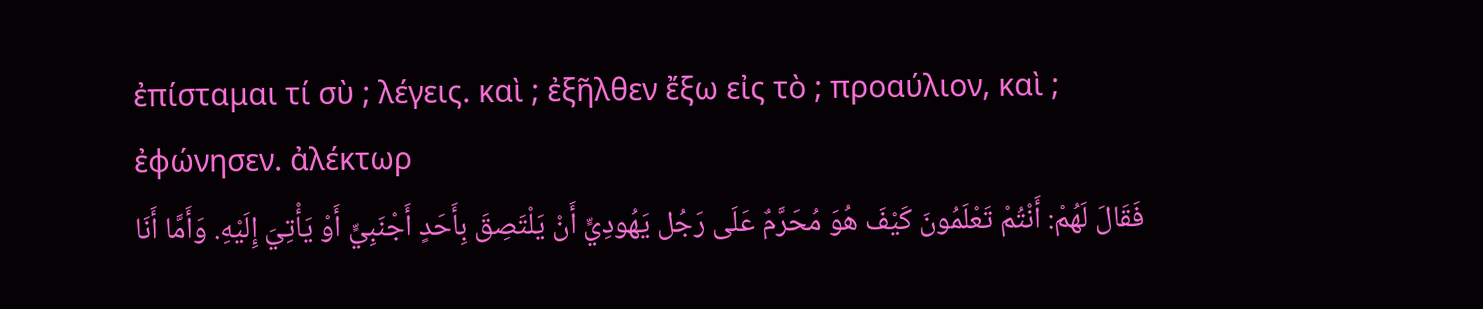ἐπίσταμαι τί σὺ ; λέγεις. καὶ ; ἐξῆλθεν ἔξω εἰς τὸ ; προαύλιον, καὶ ; ἐφώνησεν. ἀλέκτωρ
فَقَالَ لَهُمْ: أَنْتُمْ تَعْلَمُونَ كَيْفَ هُوَ مُحَرَّمٌ عَلَى رَجُل يَهُودِيٍّ أَنْ يَلْتَصِقَ بِأَحَدٍ أَجْنَبِيٍّ أَوْ يَأْتِيَ إِلَيْهِ. وَأَمَّا أَنَا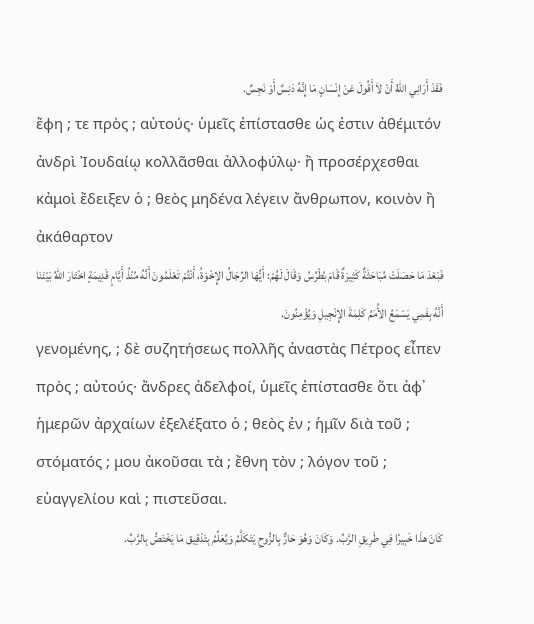فَقَدْ أَرَانِي اللهُ أَنْ لاَ أَقُولَ عَنْ إِنْسَانٍ مَا إِنَّهُ دَنِسٌ أَوْ نَجِسٌ.
ἔφη ; τε πρὸς ; αὐτούς· ὑμεῖς ἐπίστασθε ὡς ἐστιν ἀθέμιτόν ἀνδρὶ Ἰουδαίῳ κολλᾶσθαι ἀλλοφύλῳ· ἢ προσέρχεσθαι κἀμοὶ ἔδειξεν ὁ ; θεὸς μηδένα λέγειν ἄνθρωπον, κοινὸν ἢ ἀκάθαρτον
فَبَعْدَ مَا حَصَلَتْ مُبَاحَثَةٌ كَثِيرَةٌ قَامَ بُطْرُسُ وَقَالَ لَهُمْ: أَيُّهَا الرِّجَالُ الإِخْوَةُ، أَنْتُمْ تَعْلَمُونَ أَنَّهُ مُنْذُ أَيَّامٍ قَدِيمَةٍ اخْتَارَ اللهُ بَيْنَنَا أَنَّهُ بِفَمِي يَسْمَعُ الأُمَمُ كَلِمَةَ الإِنْجِيلِ وَيُؤْمِنُونَ.
γενομένης, ; δὲ συζητήσεως πολλῆς ἀναστὰς Πέτρος εἶπεν πρὸς ; αὐτούς· ἄνδρες ἀδελφοί, ὑμεῖς ἐπίστασθε ὅτι ἀφ᾽ ἡμερῶν ἀρχαίων ἐξελέξατο ὁ ; θεὸς ἐν ; ἡμῖν διὰ τοῦ ; στόματός ; μου ἀκοῦσαι τὰ ; ἔθνη τὸν ; λόγον τοῦ ; εὐαγγελίου καὶ ; πιστεῦσαι.
كَانَ هذَا خَبِيرًا فِي طَرِيقِ الرَّبِّ. وَكَانَ وَهُوَ حَارٌّ بِالرُّوحِ يَتَكَلَّمُ وَيُعَلِّمُ بِتَدْقِيق مَا يَخْتَصُّ بِالرَّبِّ.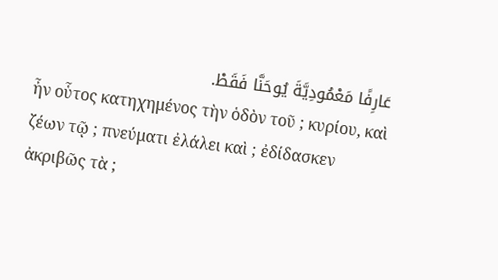عَارِفًا مَعْمُودِيَّةَ يُوحَنَّا فَقَطْ.
ἦν οὗτος κατηχημένος τὴν ὁδὸν τοῦ ; κυρίου, καὶ ζέων τῷ ; πνεύματι ἐλάλει καὶ ; ἐδίδασκεν ἀκριβῶς τὰ ;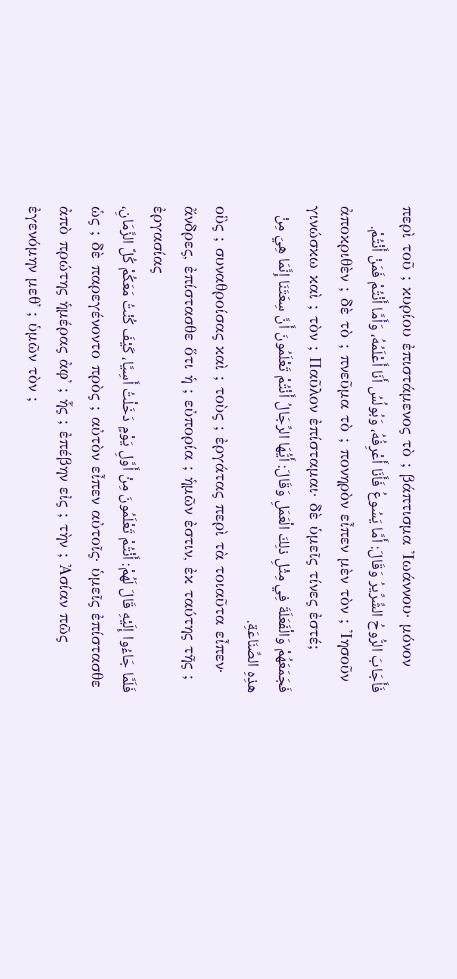περὶ τοῦ ; κυρίου ἐπιστάμενος τὸ ; βάπτισμα Ἰωάννου· μόνον
فَأَجَابَ الرُّوحُ الشِّرِّيرُ وَقَالَ: أَمَّا يَسُوعُ فَأَنَا أَعْرِفُهُ، وَبُولُسُ أَنَا أَعْلَمُهُ، وَأَمَّا أَنْتُمْ فَمَنْ أَنْتُمْ.
ἀποκριθὲν ; δὲ τὸ ; πνεῦμα τὸ ; πονηρὸν εἶπεν μὲν τὸν ; Ἰησοῦν γινώσκω καὶ ; τὸν ; Παῦλον ἐπίσταμαι· δὲ ὑμεῖς τίνες ἐστέ;
فَجَمَعَهُمْ وَالْفَعَلَةَ فِي مِثْلِ ذلِكَ الْعَمَلِ وَقَالَ: أَيُّهَا الرِّجَالُ أَنْتُمْ تَعْلَمُونَ أَنَّ سِعَتَنَا إِنَّمَا هِيَ مِنْ هذِهِ الصِّنَاعَةِ.
οὓς ; συναθροίσας καὶ ; τοὺς ; ἐργάτας περὶ τὰ τοιαῦτα εἶπεν· ἄνδρες, ἐπίστασθε ὅτι ἡ ; εὐπορία ; ἡμῶν ἐστιν, ἐκ ταύτης τῆς ; ἐργασίας
فَلَمَّا جَاءُوا إِلَيْهِ قَالَ لَهُمْ: أَنْتُمْ تَعْلَمُونَ مِنْ أَوَّلِ يَوْمٍ دَخَلْتُ أَسِيَّا، كَيْفَ كُنْتُ مَعَكُمْ كُلَّ الزَّمَانِ،
ὡς ; δὲ παρεγένοντο πρὸς ; αὐτὸν εἶπεν αὐτοῖς· ὑμεῖς ἐπίστασθε ἀπὸ πρώτης ἡμέρας ἀφ᾽ ; ἧς ; ἐπέβην εἰς ; τὴν ; Ἀσίαν πῶς ἐγενόμην μεθ᾽ ; ὑμῶν τὸν ;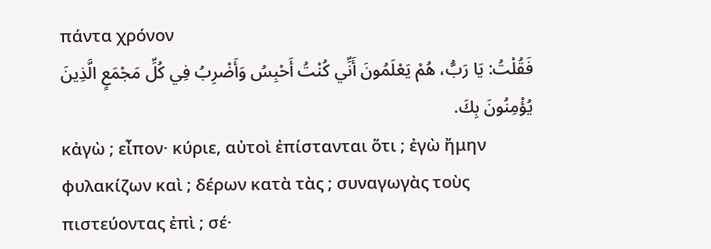πάντα χρόνον
فَقُلْتُ: يَا رَبُّ، هُمْ يَعْلَمُونَ أَنِّي كُنْتُ أَحْبِسُ وَأَضْرِبُ فِي كُلِّ مَجْمَعٍ الَّذِينَ يُؤْمِنُونَ بِكَ.
κἀγὼ ; εἶπον· κύριε, αὐτοὶ ἐπίστανται ὅτι ; ἐγὼ ἤμην φυλακίζων καὶ ; δέρων κατὰ τὰς ; συναγωγὰς τοὺς πιστεύοντας ἐπὶ ; σέ·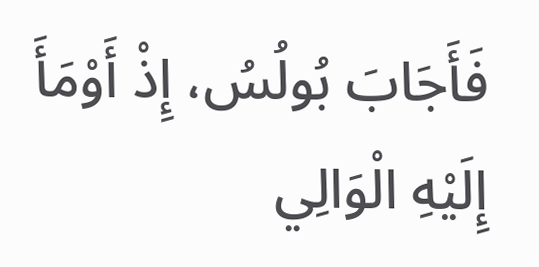فَأَجَابَ بُولُسُ، إِذْ أَوْمَأَ إِلَيْهِ الْوَالِي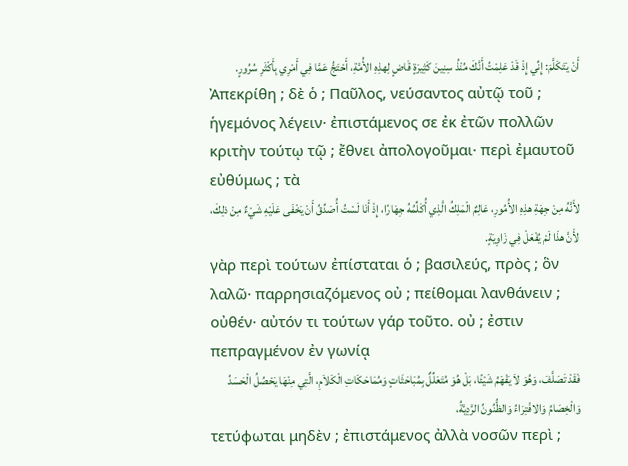أَنْ يَتَكَلَّمَ: إِنِّي إِذْ قَدْ عَلِمْتُ أَنَّكَ مُنْذُ سِنِينَ كَثِيرَةٍ قَاضٍ لِهذِهِ الأُمَّةِ، أَحْتَجُّ عَمَّا فِي أَمْرِي بِأَكْثَرِ سُرُورٍ.
Ἀπεκρίθη ; δὲ ὁ ; Παῦλος, νεύσαντος αὐτῷ τοῦ ; ἡγεμόνος λέγειν· ἐπιστάμενος σε ἐκ ἐτῶν πολλῶν κριτὴν τούτῳ τῷ ; ἔθνει ἀπολογοῦμαι· περὶ ἐμαυτοῦ εὐθύμως ; τὰ
لأَنَّهُ مِنْ جِهَةِ هذِهِ الأُمُورِ، عَالِمٌ الْمَلِكُ الَّذِي أُكَلِّمُهُ جِهَارًا، إِذْ أَنَا لَسْتُ أُصَدِّقُ أَنْ يَخْفَى عَلَيْهِ شَيْءٌ مِنْ ذلِكَ، لأَنَّ هذَا لَمْ يُفْعَلْ فِي زَاوِيَةٍ.
γὰρ περὶ τούτων ἐπίσταται ὁ ; βασιλεύς, πρὸς ; ὃν λαλῶ· παρρησιαζόμενος οὐ ; πείθομαι λανθάνειν ; οὐθέν· αὐτόν τι τούτων γάρ τοῦτο. οὐ ; ἐστιν πεπραγμένον ἐν γωνίᾳ
فَقَدْ تَصَلَّفَ، وَهُوَ لاَ يَفْهَمُ شَيْئًا، بَلْ هُوَ مُتَعَلِّلٌ بِمُبَاحَثَاتٍ وَمُمَاحَكَاتِ الْكَلاَمِ، الَّتِي مِنْهَا يَحْصُلُ الْحَسَدُ وَالْخِصَامُ وَالافْتِرَاءُ وَالظُّنُونُ الرَّدِيَّةُ،
τετύφωται μηδὲν ; ἐπιστάμενος ἀλλὰ νοσῶν περὶ ;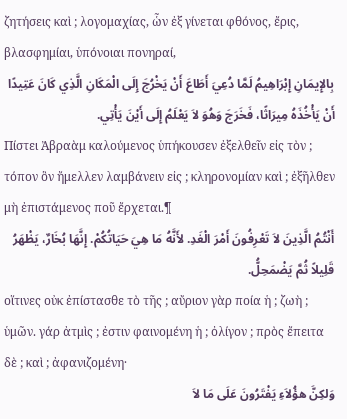ζητήσεις καὶ ; λογομαχίας, ὧν ἐξ γίνεται φθόνος, ἔρις, βλασφημίαι, ὑπόνοιαι πονηραί,
بِالإِيمَانِ إِبْرَاهِيمُ لَمَّا دُعِيَ أَطَاعَ أَنْ يَخْرُجَ إِلَى الْمَكَانِ الَّذِي كَانَ عَتِيدًا أَنْ يَأْخُذَهُ مِيرَاثًا، فَخَرَجَ وَهُوَ لاَ يَعْلَمُ إِلَى أَيْنَ يَأْتِي.
Πίστει Ἀβραὰμ καλούμενος ὑπήκουσεν ἐξελθεῖν εἰς τὸν ; τόπον ὃν ἤμελλεν λαμβάνειν εἰς ; κληρονομίαν καὶ ; ἐξῆλθεν μὴ ἐπιστάμενος ποῦ ἔρχεται.¶
أَنْتُمُ الَّذِينَ لاَ تَعْرِفُونَ أَمْرَ الْغَدِ. لأَنَّهُ مَا هِيَ حَيَاتُكُمْ. إِنَّهَا بُخَارٌ، يَظْهَرُ قَلِيلاً ثُمَّ يَضْمَحِلُّ.
οἵτινες οὐκ ἐπίστασθε τὸ τῆς ; αὔριον γὰρ ποία ἡ ; ζωὴ ; ὑμῶν. γάρ ἀτμὶς ; ἐστιν φαινομένη ἡ ; ὀλίγον ; πρὸς ἔπειτα δὲ ; καὶ ; ἀφανιζομένη·
وَلكِنَّ هؤُلاَءِ يَفْتَرُونَ عَلَى مَا لاَ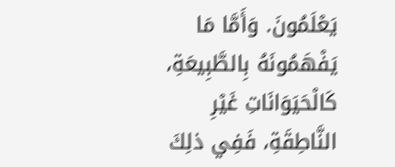يَعْلَمُونَ. وَأَمَّا مَا يَفْهَمُونَهُ بِالطَّبِيعَةِ، كَالْحَيَوَانَاتِ غَيْرِ النَّاطِقَةِ، فَفِي ذلِكَ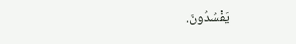يَفْسُدُونَ.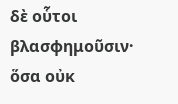δὲ οὗτοι βλασφημοῦσιν· ὅσα οὐκ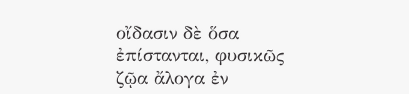οἴδασιν δὲ ὅσα ἐπίστανται, φυσικῶς ζῷα ἄλογα ἐν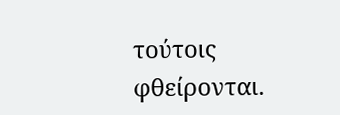τούτοις φθείρονται.